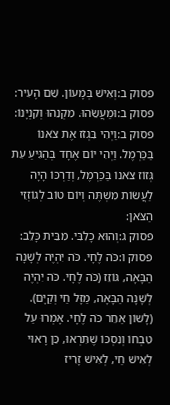פסוק ב:וְאִישׁ בְּמָעוֹן. שֵׁם הָעִיר:
פסוק ב:וּמַעֲשֵׂהוּ. מִקְנֵהוּ וְקִנְיָנוֹ:
פסוק ב:וַיְהִי בִּגְזֹז אֶת צֹאנוֹ בַּכַּרְמֶל. וַיְהִי יוֹם אֶחָד בְּהַגִּיעַ עֵת גְּזוֹז צֹאנוֹ בַּכַּרְמֶל, וְדַרְכּוֹ הָיָה לַעֲשׂוֹת מִשְׁתֶּה וְיוֹם טוֹב לְגוֹזְזֵי הַצֹּאן:
פסוק ג:וְהוּא כָלִבִּי. מִבֵּית כָּלֵב:
פסוק ו:כֹּה לֶחָי. כֹּה יִהְיֶה לְשָׁנָה הַבָּאָה, גּוֹזֵז (כֹּה לֶחָי. כֹּה יִהְיֶה לְשָׁנָה הַבָּאָה, מַזָּל חַי וְקַיָּם). (לָשוֹן אַחֵר כֹּה לֶחָי. אָמְרוּ עַל טִבְחוֹ וְנִסְכּוֹ שֶׁתִּרְאוּ, כֵּן רָאוּי לְאִישׁ חַי, לְאִישׁ זָרִיז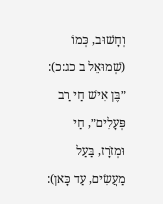וְחָשׁוּב, כְּמוֹ (שְׁמוּאֵל ב כג:כ): ״בֶּן אִישׁ חַי רַב פְּעָלִים״, חַי וּמְזֹרָז, בַּעַל מַעֲשִׂים, עַד כָּאן):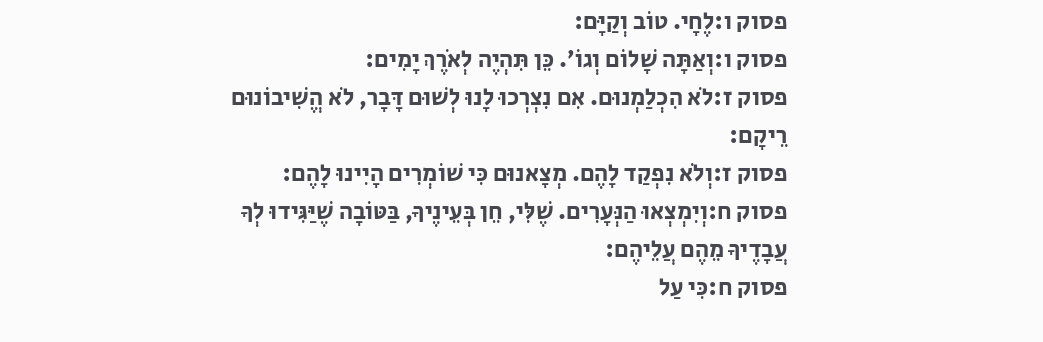פסוק ו:לֶחָי. טוֹב וְקַיָּם:
פסוק ו:וְאַתָּה שָׁלוֹם וְגוֹ׳. כֵּן תִּהְיֶה לְאֹרֶךְ יָמִים:
פסוק ז:לֹא הִכְלַמְנוּם. אִם נִצְרְכוּ לָנוּ לְשׁוּם דָּבָר, לֹא הֱשִׁיבוֹנוּם רֵיקָם:
פסוק ז:וְלֹא נִפְקַד לָהֶם. מְצָאנוּם כִּי שׁוֹמְרִים הָיִינוּ לָהֶם:
פסוק ח:וְיִמְצְאוּ הַנְּעָרִים. שֶׁלִּי, חֵן בְּעֵינֶיךָ, בַּטּוֹבָה שֶׁיַּגִּידוּ לְךָ עֲבָדֶיךָ מֵהֶם עֲלֵיהֶם:
פסוק ח:כִּי עַל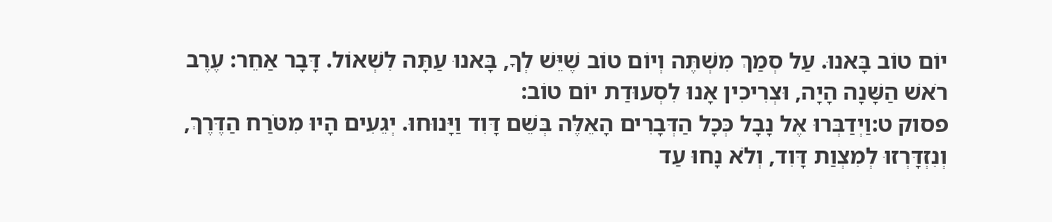יוֹם טוֹב בָּאנוּ. עַל סְמַךְ מִשְׁתֶּה וְיוֹם טוֹב שֶׁיֵּשׁ לְךָ, בָּאנוּ עַתָּה לִשְׁאוֹל. דָּבָר אַחֵר: עֶרֶב רֹאשׁ הַשָּׁנָה הָיָה, וּצְרִיכִין אָנוּ לִסְעוּדַת יוֹם טוֹב:
פסוק ט:וַיְדַבְּרוּ אֶל נָבָל כְּכָל הַדְּבָרִים הָאֵלֶּה בְּשֵׁם דָּוִד וַיָּנוּחוּ. יְגֵעִים הָיוּ מִטֹּרַח הַדֶּרֶךְ, וְנִזְדָּרְזוּ לְמִצְוַת דָּוִד, וְלֹא נָחוּ עַד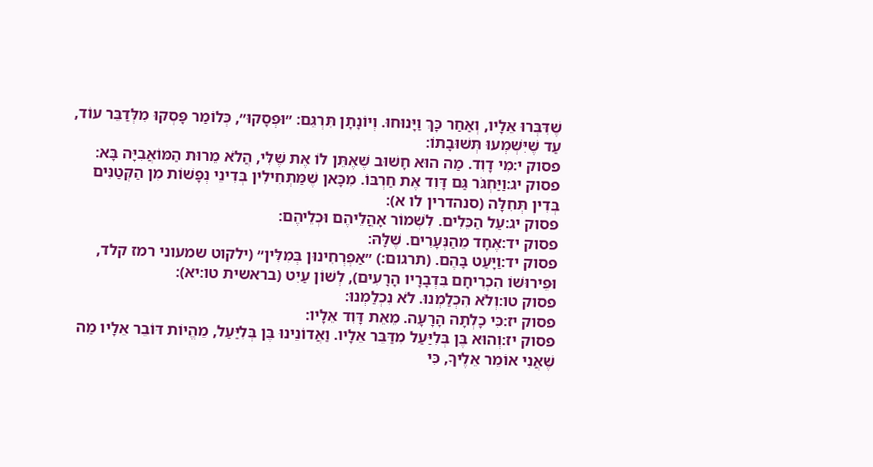שֶׁדִּבְּרוּ אֵלָיו, וְאַחַר כָּךְ וַיָּנוּחוּ. וְיוֹנָתָן תִּרְגֵּם: ״וּפְסָקוּ״, כְּלוֹמַר פָּסְקוּ מִלְּדַבֵּר עוֹד, עַד שֶׁיִּשְׁמְעוּ תְּשׁוּבָתוֹ:
פסוק י:מִי דָוִד. מַה הוּא חָשׁוּב שֶׁאֶתֵּן לוֹ אֶת שֶׁלִּי, הֲלֹא מֵרוּת הַמּוֹאֲבִיָּה בָּא:
פסוק יג:וַיַּחְגֹּר גַּם דָּוִד אֶת חַרְבּוֹ. מִכָּאן שֶׁמַּתְחִילִין בְּדִינֵי נְפָשׁוֹת מִן הַקְּטַנִּים בְּדִין תְּחִלָּה (סנהדרין לו א):
פסוק יג:עַל הַכֵּלִים. לִשְׁמוֹר אָהֳלֵיהֶם וּכְלֵיהֶם:
פסוק יד:אֶחָד מֵהַנְּעָרִים. שֶׁלָּהּ:
פסוק יד:וַיָּעַט בָּהֶם. (תרגום:) ״אַפְרְחִינוּן בְּמִלִּין״ (ילקוט שמעוני רמז קלד, וּפֵירוּשׁוֹ הִכְרִיחָם בִּדְבָרָיו הָרָעִים), לְשׁוֹן עַיִט (בראשית טו:יא):
פסוק טו:וְלֹא הִכְלַמְנוּ. לֹא נִכְלַמְנוּ:
פסוק יז:כִּי כָלְתָה הָרָעָה. מֵאֵת דָּוִד אֵלָיו:
פסוק יז:וְהוּא בֶּן בְּלִיַּעַל מִדַּבֵּר אֵלָיו. וַאֲדוֹנֵינוּ בֶּן בְּלִיַּעַל, מֵהֱיוֹת דּוֹבֵר אֵלָיו מַה שֶּׁאֲנִי אוֹמֵר אֵלֶיךָ, כִּי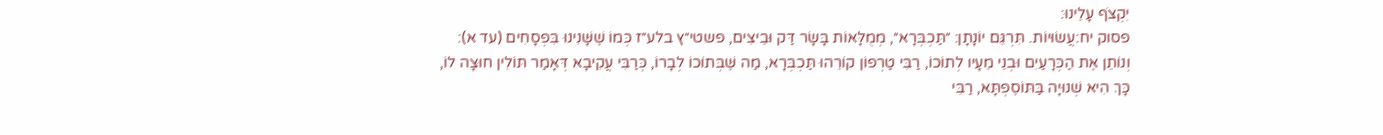יִקְצֹף עָלֵינוּ:
פסוק יח:עֲשׂוּיוֹת. תִּרְגֵּם יוֹנָתָן: ״תַּכְבְּרָא״, מְמֻלָּאוֹת בָּשָׂר דַּק וּבֵיצִים, פשטי״ץ בלע״ז כְּמוֹ שֶׁשָּׁנִינוּ בִּפְסָחִים (עד א): וְנוֹתֵן אֶת הַכְּרָעַיִם וּבְנֵי מֵעָיו לְתוֹכוֹ, רַבִּי טַרְפוֹן קוֹרֵהוּ תַּכְבְּרָא, מַה שֶּׁבְּתוֹכוֹ לְבָרוֹ, כְּרַבִּי עֲקִיבָא דְּאָמַר תּוֹלִין חוּצָה לוֹ, כָּךְ הִיא שְׁנוּיָה בַּתּוֹסֶפְתָּא, רַבִּי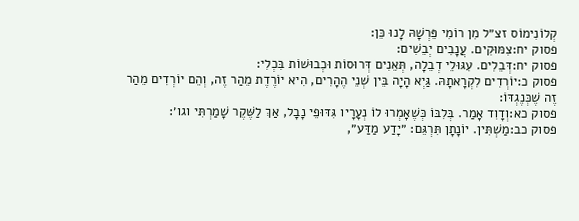קְלוֹנִימוֹס זצ״ל מִן רוֹמִי פֵּרְשָׁהּ לָנוּ כֵּן:
פסוק יח:צִמּוּקִים. עֲנָבִים יְבֵשִׁים:
פסוק יח:דְּבֵלִים. עִגּוּלֵי דְבֵלָה, תְּאֵנִים דְּרוּסוֹת וּכְבוּשׁוֹת בִּכְלִי:
פסוק כ:יוֹרְדִים לִקְרָאתָהּ. גַּיְא הָיָה בֵּין שְׁנֵי הֶהָרִים, הִיא יוֹרֶדֶת מֵהַר זֶה, וְהֵם יוֹרְדִים מֵהַר זֶה שֶׁכְּנֶגְדּוֹ:
פסוק כא:וְדָוִד אָמַר. בְּלִבּוֹ כְּשֶׁאָמְרוּ לוֹ נְעָרָיו גִּדּוּפֵי נָבָל, אַךְ לַשֶּׁקֶר שָׁמַרְתִּי וגו׳:
פסוק כב:מַשְׁתִּין. יוֹנָתָן תִּרְגֵּם: ״יָדַע מַדַּע״,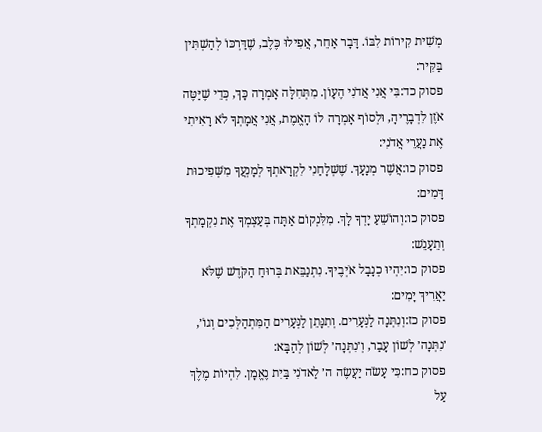מְשִׁית קִירוֹת לִבּוֹ. דָּבָר אַחֵר, אֲפִילוּ כֶּלֶב, שֶׁדַּרְכּוֹ לְהַשְׁתִּין בַּקִּיר:
פסוק כד:בִּי אֲנִי אֲדֹנִי הֶעָוֹן. מִתְּחִלָּה אָמְרָה כָּךְ, כְּדֵי שֶׁיַּטֶּה אֹזֶן לִדְבָרֶיהָ, וּלְסוֹף אָמְרָה לוֹ הָאֱמֶת, אֲנִי אֲמָתְךָ לֹא רָאִיתִי אֶת נַעֲרֵי אֲדֹנִי:
פסוק כו:אֲשֶׁר מְנָעָךְ. שֶׁשְּׁלָחַנִי לִקְרָאתְךָ לְמָנְעֲךָ מִשְּׁפִיכוּת דָּמִים:
פסוק כו:וְהוֹשֵׁעַ יָדְךָ לָךְ. מִלִּנְקוֹם אַתָּה בְּעַצְמְךָ אֶת נִקְמָתְךָ וְתֵעָנֵשׁ:
פסוק כו:יִהְיוּ כְנָבָל אֹיְבֶיךָ. נִתְנַבֵּאת בְּרוּחַ הַקֹּדֶשׁ שֶׁלֹּא יַאֲרִיךְ יָמִים:
פסוק כז:וְנִתְּנָה לַנְּעָרִים. וְתִנָּתֵן לַנְּעָרִים הַמִּתְהַלְּכִים וְגוֹ׳, ׳נִתְּנָה׳ לְשׁוֹן עָבַר, וְ׳נִתְּנָה׳ לְשׁוֹן לְהַבָּא:
פסוק כח:כִּי עָשֹׂה יַעֲשֶׂה ה׳ לַאדֹנִי בַּיִת נֶאֱמָן. לִהְיוֹת מֶלֶךְ עַל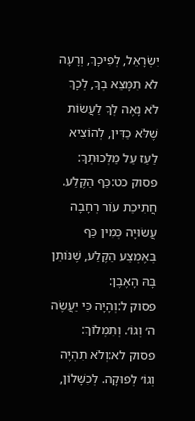יִשְׂרָאֵל, לְפִיכָךְ, וְרָעָה לֹא תִמָּצֵא בְךָ, לְכָךְ לֹא נָאֶה לְךָ לַעֲשׂוֹת שֶׁלֹּא כַדִּין, לְהוֹצִיא לַעַז עַל מַלְכוּתְךָ:
פסוק כט:כַּף הַקֶּלַע. חֲתִיכַת עוֹר רְחָבָה עֲשׂוּיָה כְּמִין כַּף בְּאֶמְצַע הַקֶּלַע, שֶׁנּוֹתֵן בָּהּ הָאֶבֶן:
פסוק ל:וְהָיָה כִּי יַעֲשֶׂה ה׳ וְגוֹ׳. וְתִמְלוֹךְ:
פסוק לא:וְלֹא תִהְיֶה וְגוֹ׳ לְפוּקָה. לְכִשָּׁלוֹן,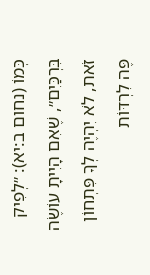כְּמוֹ (נחום ב:יא): ״לְפִיק בִּרְכַּיִם״, שֶׁאִם הָיִיתָ עוֹשֶׂה זֹאת, לֹא יִהְיֶה לְךָ פִּתְחוֹן פֶּה לִרְדּוֹת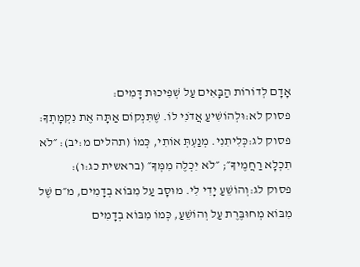אָדָם לְדוֹרוֹת הַבָּאִים עַל שְׁפִיכוּת דָּמִים:
פסוק לא:וּלְהוֹשִׁיעַ אֲדֹנִי לוֹ. שֶׁתִּנְקוֹם אַתָּה אֶת נִקְמָתְךָ:
פסוק לג:כְּלִיתִנִי. מְנַעְתְּ אוֹתִי, כְּמוֹ (תהלים מ:יב): ״לֹא תִכְלָא רַחֲמֶיךָ״; ״לֹא יִכְלֶה מִמְּךָ״ (בראשית כג:ו):
פסוק לג:וְהוֹשֵׁעַ יָדִי לִי. מוּסָב עַל מִבּוֹא בְדָמִים, מ״ם שֶׁל מִבּוֹא מְחוּבֶּרֶת עַל וְהוֹשֵׁעַ, כְּמוֹ מִבּוֹא בְדָמִים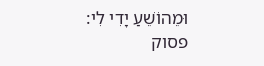וּמֵהוֹשֵׁעַ יָדִי לִי:
פסוק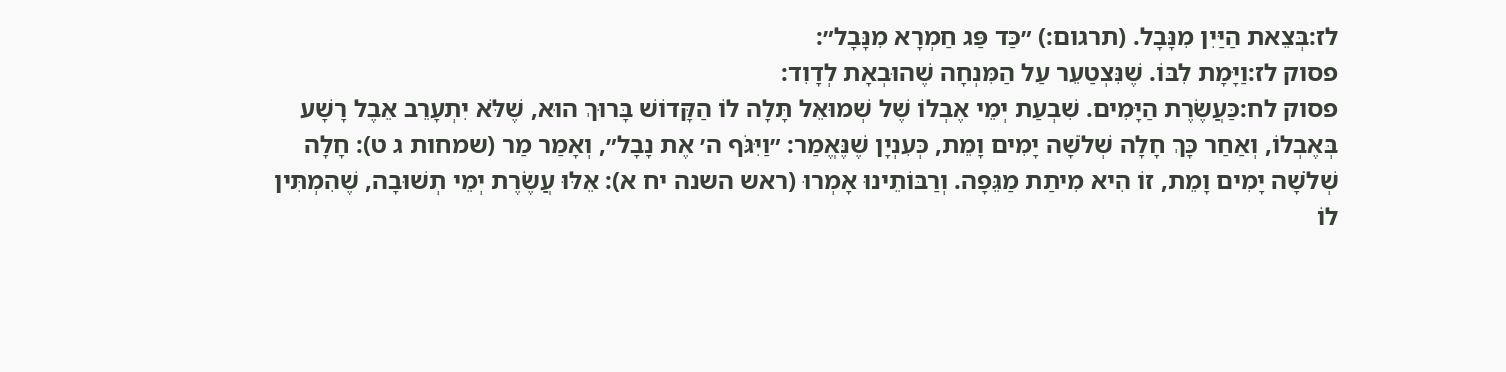לז:בְּצֵאת הַיַּיִן מִנָּבָל. (תרגום:) ״כַּד פַּג חַמְרָא מִנָּבָל״:
פסוק לז:וַיָּמָת לִבּוֹ. שֶׁנִּצְטַעֵר עַל הַמִּנְחָה שֶׁהוּבְאָת לְדָוִד:
פסוק לח:כַּעֲשֶׂרֶת הַיָּמִים. שִׁבְעַת יְמֵי אֶבְלוֹ שֶׁל שְׁמוּאֵל תָּלָה לוֹ הַקָּדוֹשׁ בָּרוּךְ הוּא, שֶׁלֹּא יִתְעָרֵב אֵבֶל רָשָׁע בְּאֶבְלוֹ, וְאַחַר כָּךְ חָלָה שְׁלֹשָׁה יָמִים וָמֵת, כְּעִנְיָן שֶׁנֶּאֱמַר: ״וַיִּגֹּף ה׳ אֶת נָבָל״, וְאָמַר מַר (שמחות ג ט): חָלָה שְׁלֹשָׁה יָמִים וָמֵת, זוֹ הִיא מִיתַת מַגֵּפָה. וְרַבּוֹתֵינוּ אָמְרוּ (ראש השנה יח א): אֵלּוּ עֲשֶׂרֶת יְמֵי תְשׁוּבָה, שֶׁהִמְתִּין לוֹ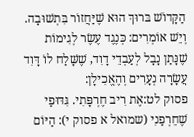הַקָּדוֹשׁ בּרוּךְ הוּא שֶׁיַּחֲזוֹר בִּתְשׁוּבָה. וְיֵשׁ אוֹמְרִים: כְּנֶגֶד עֶשֶׂר לְגִימוֹת שֶׁנָּתַן נָבָל לְעַבְדֵי דָוִד, שֶׁשָּׁלַח לוֹ דָּוִד עֲשָׂרָה נְעָרִים וְהֶאֱכִילָן:
פסוק לט:אֶת רִיב חֶרְפָּתִי. גִּדּוּפַי שֶׁחֵרְפַנִי (שמואל א פסוק י): הַיּוֹם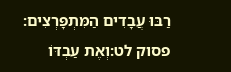רַבּוּ עֲבָדִים הַמִּתְפָּרְצִים:
פסוק לט:וְאֶת עַבְדּוֹ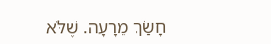חָשַׂךְ מֵרָעָה. שֶׁלֹּא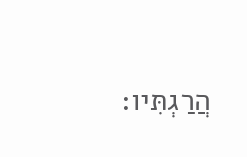הֲרַגְתִּיו: